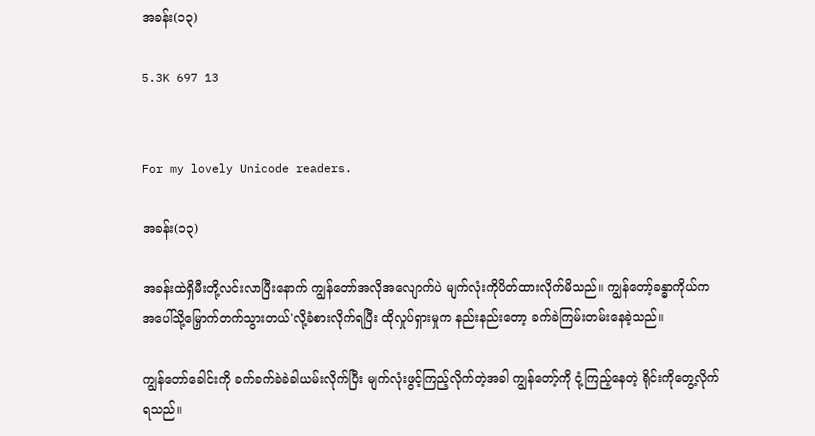အခန်း(၁၃)

5.3K 697 13


For my lovely Unicode readers.

အခန်း(၁၃)

အခန်းထဲရှိမီးတို့လင်းလာပြီးနောက် ကျွန်တော်အလိုအလျောက်ပဲ မျက်လုံးကိုပိတ်ထားလိုက်မိသည်။ ကျွန်တော့်ခန္ဓာကိုယ်က အပေါ်သို့မြှောက်တက်သွားတယ်'လို့ခံစားလိုက်ရပြီး ထိုလှုပ်ရှားမှုက နည်းနည်းတော့ ခက်ခဲကြမ်းတမ်းနေခဲ့သည်။

ကျွန်တော်ခေါင်းကို ခက်ခက်ခဲခဲခါယမ်းလိုက်ပြီး မျက်လုံးဖွင့်ကြည့်လိုက်တဲ့အခါ ကျွန်တော့်ကို ငုံ့ကြည့်နေတဲ့ ရိုင်းကိုတွေ့လိုက်ရသည်။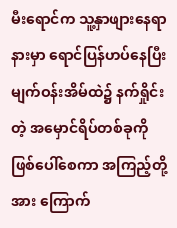မီးရောင်က သူ့နှာဖျားနေရာနားမှာ ရောင်ပြန်ဟပ်နေပြီး မျက်ဝန်းအိမ်ထဲ၌ နက်ရှိုင်းတဲ့ အမှောင်ရိပ်တစ်ခုကို ဖြစ်ပေါ်စေကာ အကြည့်တို့အား ကြောက်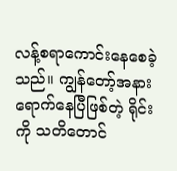လန့်စရာကောင်းနေစေခဲ့သည်။ ကျွန်တော့်အနားရောက်နေပြီဖြစ်တဲ့ ရိုင်းကို သတိတောင်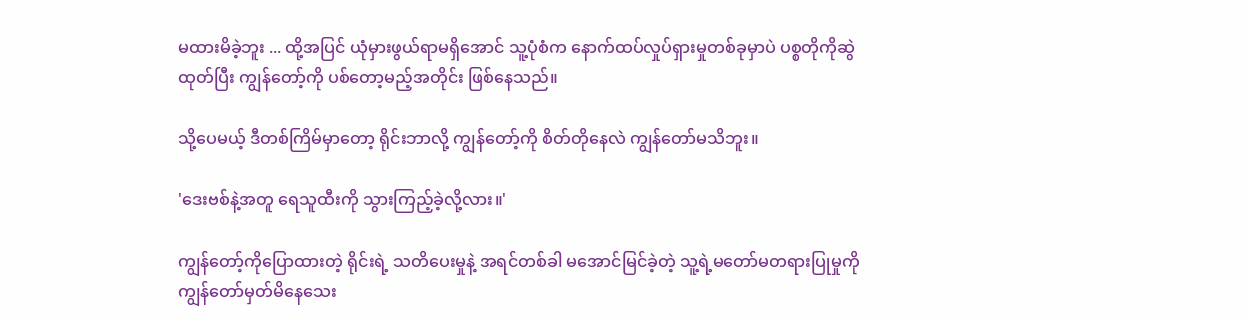မထားမိခဲ့ဘူး ... ထို့အပြင် ယုံမှားဖွယ်ရာမရှိအောင် သူ့ပုံစံက နောက်ထပ်လှုပ်ရှားမှုတစ်ခုမှာပဲ ပစ္စတိုကိုဆွဲထုတ်ပြီး ကျွန်တော့်ကို ပစ်တော့မည့်အတိုင်း ဖြစ်နေသည်။

သို့ပေမယ့် ဒီတစ်ကြိမ်မှာတော့ ရိုင်းဘာလို့ ကျွန်တော့်ကို စိတ်တိုနေလဲ ကျွန်တော်မသိဘူး။

'ဒေးဗစ်နဲ့အတူ ရေသူထီးကို သွားကြည့်ခဲ့လို့လား။'

ကျွန်တော့်ကိုပြောထားတဲ့ ရိုင်းရဲ့ သတိပေးမှုနဲ့ အရင်တစ်ခါ မအောင်မြင်ခဲ့တဲ့ သူ့ရဲ့မတော်မတရားပြုမှုကို ကျွန်တော်မှတ်မိနေသေး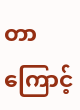တာကြောင့်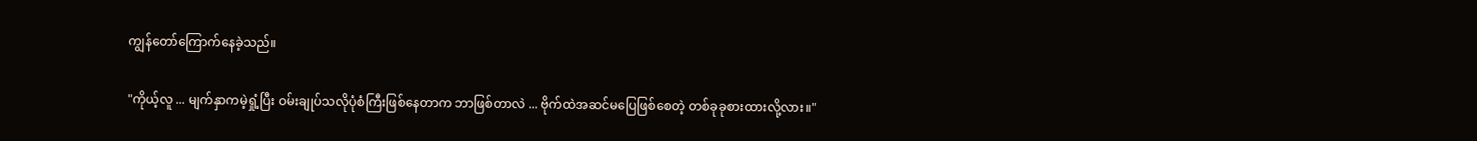ကျွန်တော်ကြောက်နေခဲ့သည်။

"ကိုယ့်လူ ... မျက်နှာကမဲ့ရှုံ့ပြီး ဝမ်းချုပ်သလိုပုံစံကြီးဖြစ်နေတာက ဘာဖြစ်တာလဲ ... ဗိုက်ထဲအဆင်မပြေဖြစ်စေတဲ့ တစ်ခုခုစားထားလို့လား။"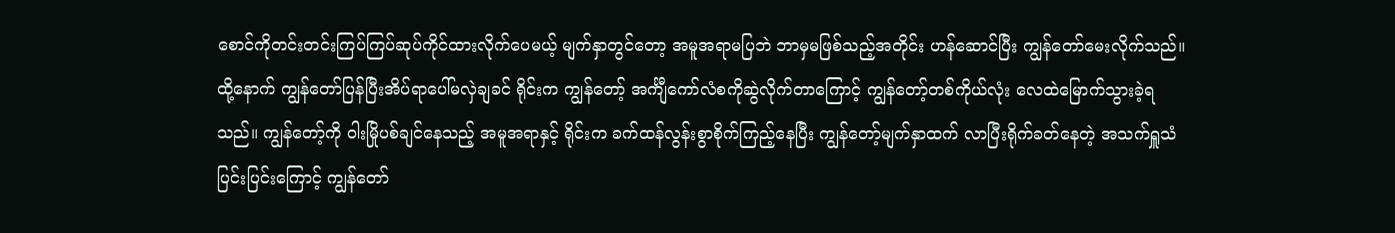စောင်ကိုတင်းတင်းကြပ်ကြပ်ဆုပ်ကိုင်ထားလိုက်ပေမယ့် မျက်နှာတွင်တော့ အမူအရာမပြဘဲ ဘာမှမဖြစ်သည့်အတိုင်း ဟန်ဆောင်ပြီး ကျွန်တော်မေးလိုက်သည်။ ထို့နောက် ကျွန်တော်ပြန်ပြီးအိပ်ရာပေါ်မလှဲချခင် ရိုင်းက ကျွန်တော့် အင်္ကျီကော်လံစကိုဆွဲလိုက်တာကြောင့် ကျွန်တော့်တစ်ကိုယ်လုံး လေထဲမြောက်သွားခဲ့ရသည်။ ကျွန်တော့်ကို ဝါးမြိုပစ်ချင်နေသည့် အမူအရာနှင့် ရိုင်းက ခက်ထန်လွန်းစွာစိုက်ကြည့်နေပြီး ကျွန်တော့်မျက်နှာထက် လာပြီးရိုက်ခတ်နေတဲ့ အသက်ရှူသံပြင်းပြင်းကြောင့် ကျွန်တော်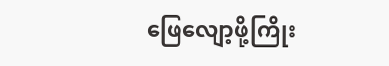ဖြေလျော့ဖို့ကြိုး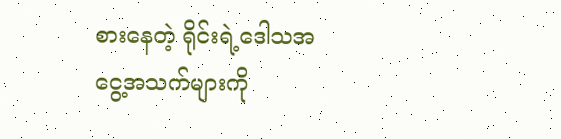စားနေတဲ့ ရိုင်းရဲ့ဒေါသအငွေ့အသက်များကို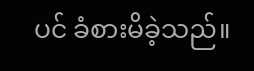ပင် ခံစားမိခဲ့သည်။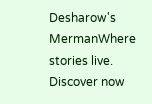Desharow's MermanWhere stories live. Discover now